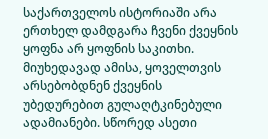საქართველოს ისტორიაში არა ერთხელ დამდგარა ჩვენი ქვეყნის ყოფნა არ ყოფნის საკითხი. მიუხედავად ამისა, ყოველთვის არსებობდნენ ქვეყნის უბედურებით გულაღტკინებული ადამიანები. სწორედ ასეთი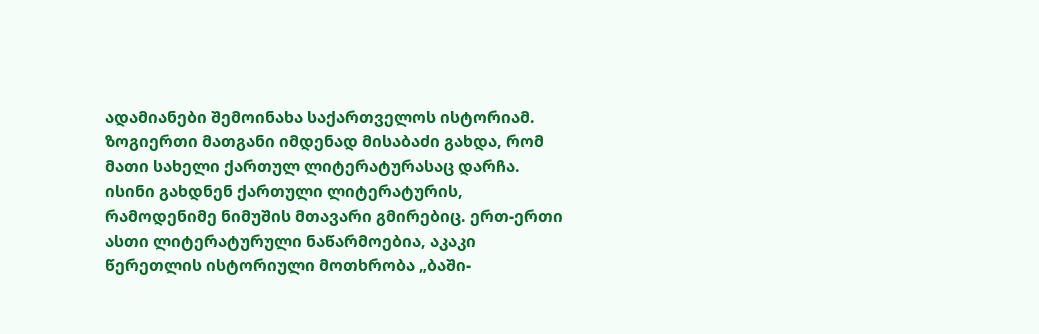ადამიანები შემოინახა საქართველოს ისტორიამ. ზოგიერთი მათგანი იმდენად მისაბაძი გახდა, რომ მათი სახელი ქართულ ლიტერატურასაც დარჩა. ისინი გახდნენ ქართული ლიტერატურის, რამოდენიმე ნიმუშის მთავარი გმირებიც. ერთ-ერთი ასთი ლიტერატურული ნაწარმოებია, აკაკი წერეთლის ისტორიული მოთხრობა „ბაში-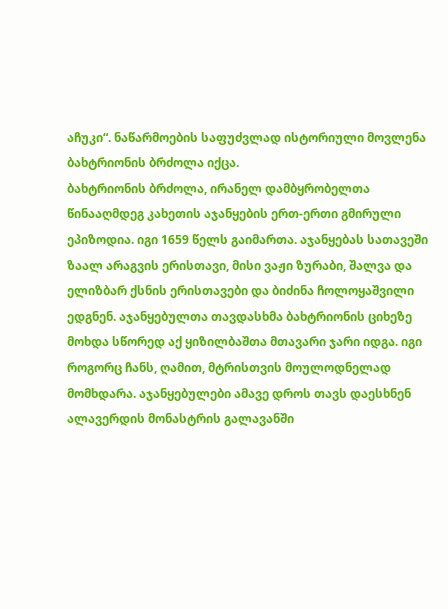აჩუკი“. ნაწარმოების საფუძვლად ისტორიული მოვლენა ბახტრიონის ბრძოლა იქცა.
ბახტრიონის ბრძოლა, ირანელ დამბყრობელთა წინააღმდეგ კახეთის აჯანყების ერთ-ერთი გმირული ეპიზოდია. იგი 1659 წელს გაიმართა. აჯანყებას სათავეში ზაალ არაგვის ერისთავი, მისი ვაჟი ზურაბი, შალვა და ელიზბარ ქსნის ერისთავები და ბიძინა ჩოლოყაშვილი ედგნენ. აჯანყებულთა თავდასხმა ბახტრიონის ციხეზე მოხდა სწორედ აქ ყიზილბაშთა მთავარი ჯარი იდგა. იგი როგორც ჩანს, ღამით, მტრისთვის მოულოდნელად მომხდარა. აჯანყებულები ამავე დროს თავს დაესხნენ ალავერდის მონასტრის გალავანში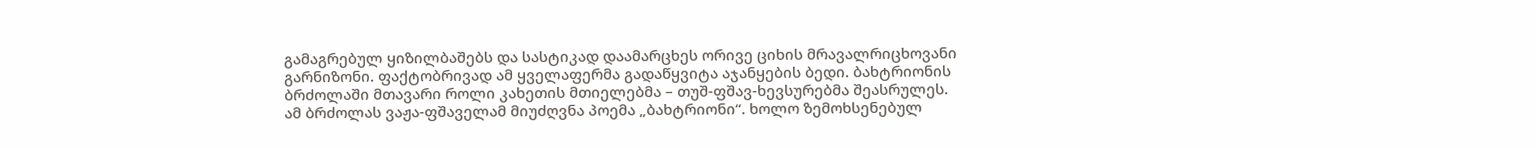გამაგრებულ ყიზილბაშებს და სასტიკად დაამარცხეს ორივე ციხის მრავალრიცხოვანი გარნიზონი. ფაქტობრივად ამ ყველაფერმა გადაწყვიტა აჯანყების ბედი. ბახტრიონის ბრძოლაში მთავარი როლი კახეთის მთიელებმა – თუშ-ფშავ-ხევსურებმა შეასრულეს. ამ ბრძოლას ვაჟა-ფშაველამ მიუძღვნა პოემა „ბახტრიონი“. ხოლო ზემოხსენებულ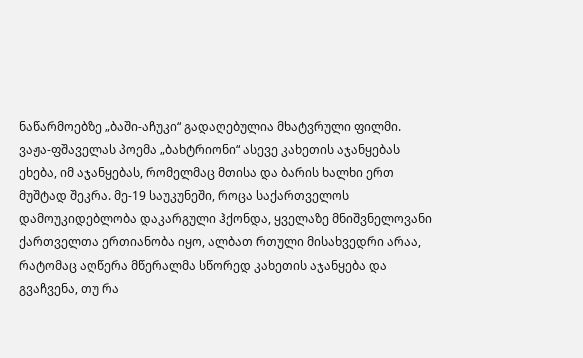ნაწარმოებზე „ბაში-აჩუკი“ გადაღებულია მხატვრული ფილმი.
ვაჟა-ფშაველას პოემა „ბახტრიონი“ ასევე კახეთის აჯანყებას ეხება, იმ აჯანყებას, რომელმაც მთისა და ბარის ხალხი ერთ მუშტად შეკრა. მე-19 საუკუნეში, როცა საქართველოს დამოუკიდებლობა დაკარგული ჰქონდა, ყველაზე მნიშვნელოვანი ქართველთა ერთიანობა იყო, ალბათ რთული მისახვედრი არაა, რატომაც აღწერა მწერალმა სწორედ კახეთის აჯანყება და გვაჩვენა, თუ რა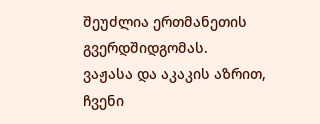შეუძლია ერთმანეთის გვერდშიდგომას.
ვაჟასა და აკაკის აზრით, ჩვენი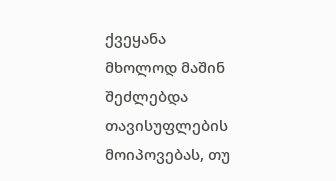ქვეყანა მხოლოდ მაშინ შეძლებდა თავისუფლების მოიპოვებას, თუ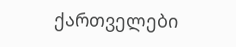ქართველები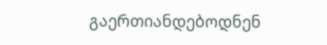გაერთიანდებოდნენ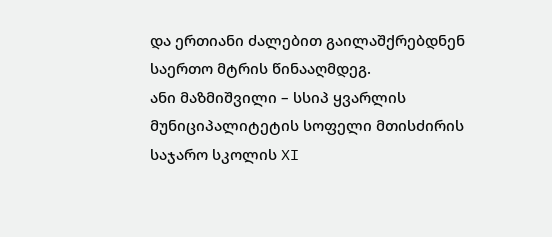და ერთიანი ძალებით გაილაშქრებდნენ საერთო მტრის წინააღმდეგ.
ანი მაზმიშვილი – სსიპ ყვარლის მუნიციპალიტეტის სოფელი მთისძირის საჯარო სკოლის XI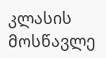კლასის მოსწავლე